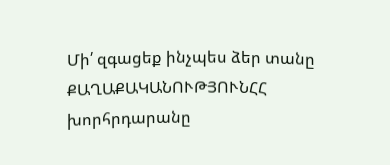Մի՛ զգացեք ինչպես ձեր տանը
ՔԱՂԱՔԱԿԱՆՈՒԹՅՈՒՆՀՀ խորհրդարանը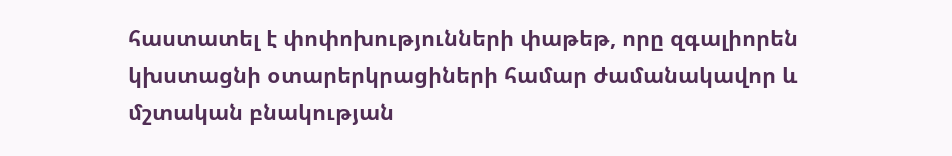հաստատել է փոփոխությունների փաթեթ, որը զգալիորեն կխստացնի օտարերկրացիների համար ժամանակավոր և մշտական բնակության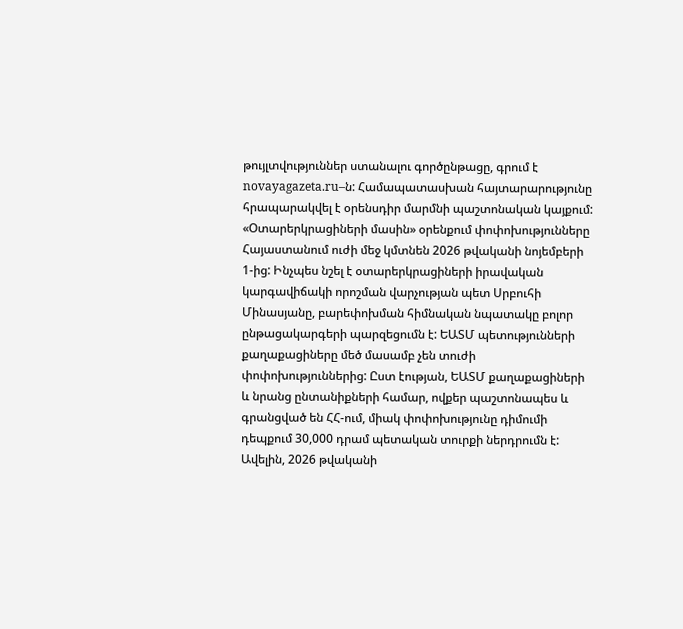թույլտվություններ ստանալու գործընթացը, գրում է novayagazeta.ru–ն: Համապատասխան հայտարարությունը հրապարակվել է օրենսդիր մարմնի պաշտոնական կայքում: «Օտարերկրացիների մասին» օրենքում փոփոխությունները Հայաստանում ուժի մեջ կմտնեն 2026 թվականի նոյեմբերի 1-ից: Ինչպես նշել է օտարերկրացիների իրավական կարգավիճակի որոշման վարչության պետ Սրբուհի Մինասյանը, բարեփոխման հիմնական նպատակը բոլոր ընթացակարգերի պարզեցումն է: ԵԱՏՄ պետությունների քաղաքացիները մեծ մասամբ չեն տուժի փոփոխություններից: Ըստ էության, ԵԱՏՄ քաղաքացիների և նրանց ընտանիքների համար, ովքեր պաշտոնապես և գրանցված են ՀՀ-ում, միակ փոփոխությունը դիմումի դեպքում 30,000 դրամ պետական տուրքի ներդրումն է: Ավելին, 2026 թվականի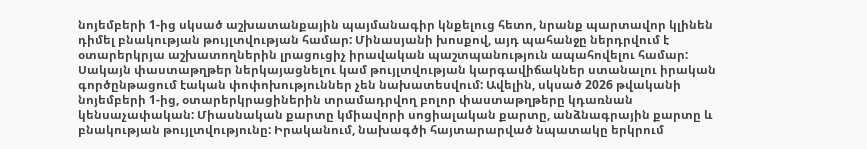նոյեմբերի 1-ից սկսած աշխատանքային պայմանագիր կնքելուց հետո, նրանք պարտավոր կլինեն դիմել բնակության թույլտվության համար: Մինասյանի խոսքով, այդ պահանջը ներդրվում է օտարերկրյա աշխատողներին լրացուցիչ իրավական պաշտպանություն ապահովելու համար: Սակայն փաստաթղթեր ներկայացնելու կամ թույլտվության կարգավիճակներ ստանալու իրական գործընթացում էական փոփոխություններ չեն նախատեսվում: Ավելին, սկսած 2026 թվականի նոյեմբերի 1-ից, օտարերկրացիներին տրամադրվող բոլոր փաստաթղթերը կդառնան կենսաչափական: Միասնական քարտը կմիավորի սոցիալական քարտը, անձնագրային քարտը և բնակության թույլտվությունը: Իրականում, նախագծի հայտարարված նպատակը երկրում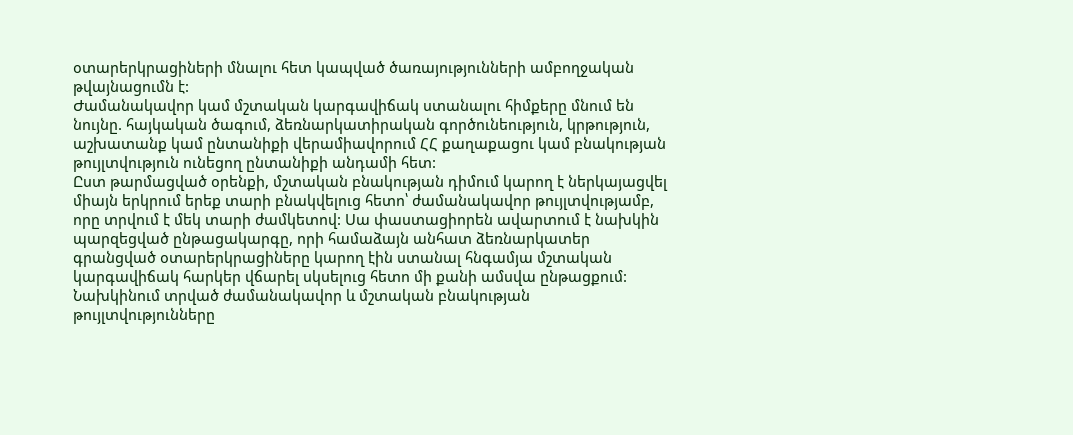օտարերկրացիների մնալու հետ կապված ծառայությունների ամբողջական թվայնացումն է:
Ժամանակավոր կամ մշտական կարգավիճակ ստանալու հիմքերը մնում են նույնը. հայկական ծագում, ձեռնարկատիրական գործունեություն, կրթություն, աշխատանք կամ ընտանիքի վերամիավորում ՀՀ քաղաքացու կամ բնակության թույլտվություն ունեցող ընտանիքի անդամի հետ:
Ըստ թարմացված օրենքի, մշտական բնակության դիմում կարող է ներկայացվել միայն երկրում երեք տարի բնակվելուց հետո՝ ժամանակավոր թույլտվությամբ, որը տրվում է մեկ տարի ժամկետով: Սա փաստացիորեն ավարտում է նախկին պարզեցված ընթացակարգը, որի համաձայն անհատ ձեռնարկատեր գրանցված օտարերկրացիները կարող էին ստանալ հնգամյա մշտական կարգավիճակ հարկեր վճարել սկսելուց հետո մի քանի ամսվա ընթացքում: Նախկինում տրված ժամանակավոր և մշտական բնակության թույլտվությունները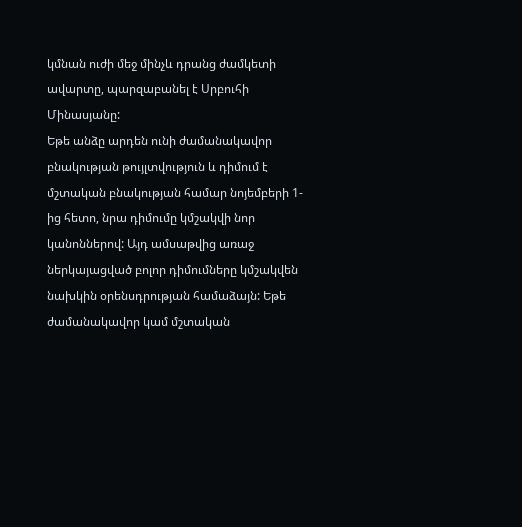կմնան ուժի մեջ մինչև դրանց ժամկետի ավարտը, պարզաբանել է Սրբուհի Մինասյանը:
Եթե անձը արդեն ունի ժամանակավոր բնակության թույլտվություն և դիմում է մշտական բնակության համար նոյեմբերի 1-ից հետո, նրա դիմումը կմշակվի նոր կանոններով: Այդ ամսաթվից առաջ ներկայացված բոլոր դիմումները կմշակվեն նախկին օրենսդրության համաձայն: Եթե ժամանակավոր կամ մշտական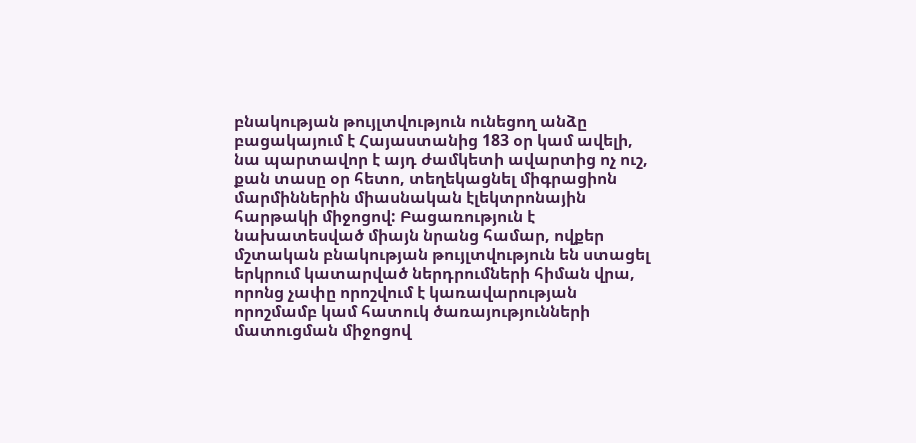բնակության թույլտվություն ունեցող անձը բացակայում է Հայաստանից 183 օր կամ ավելի, նա պարտավոր է այդ ժամկետի ավարտից ոչ ուշ, քան տասը օր հետո, տեղեկացնել միգրացիոն մարմիններին միասնական էլեկտրոնային հարթակի միջոցով: Բացառություն է նախատեսված միայն նրանց համար, ովքեր մշտական բնակության թույլտվություն են ստացել երկրում կատարված ներդրումների հիման վրա, որոնց չափը որոշվում է կառավարության որոշմամբ կամ հատուկ ծառայությունների մատուցման միջոցով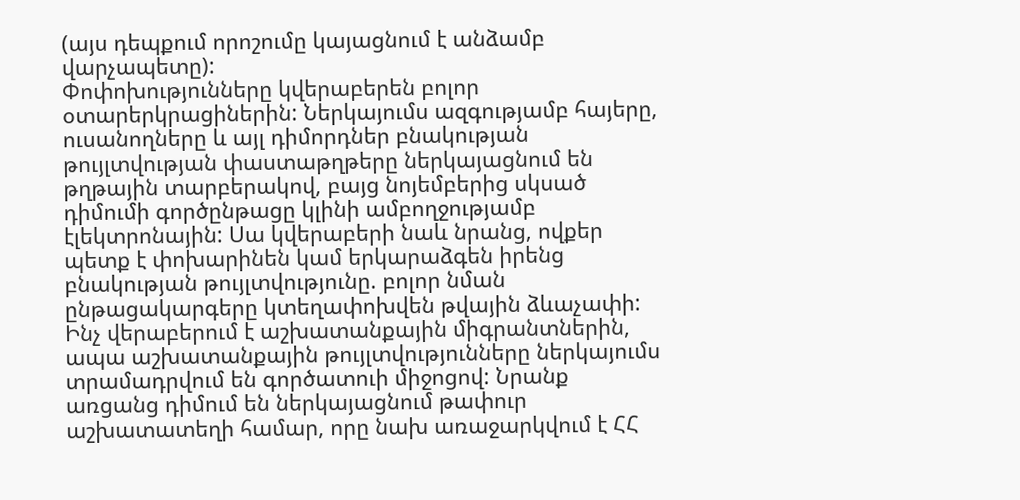(այս դեպքում որոշումը կայացնում է անձամբ վարչապետը):
Փոփոխությունները կվերաբերեն բոլոր օտարերկրացիներին: Ներկայումս ազգությամբ հայերը, ուսանողները և այլ դիմորդներ բնակության թույլտվության փաստաթղթերը ներկայացնում են թղթային տարբերակով, բայց նոյեմբերից սկսած դիմումի գործընթացը կլինի ամբողջությամբ էլեկտրոնային: Սա կվերաբերի նաև նրանց, ովքեր պետք է փոխարինեն կամ երկարաձգեն իրենց բնակության թույլտվությունը. բոլոր նման ընթացակարգերը կտեղափոխվեն թվային ձևաչափի:
Ինչ վերաբերում է աշխատանքային միգրանտներին, ապա աշխատանքային թույլտվությունները ներկայումս տրամադրվում են գործատուի միջոցով: Նրանք առցանց դիմում են ներկայացնում թափուր աշխատատեղի համար, որը նախ առաջարկվում է ՀՀ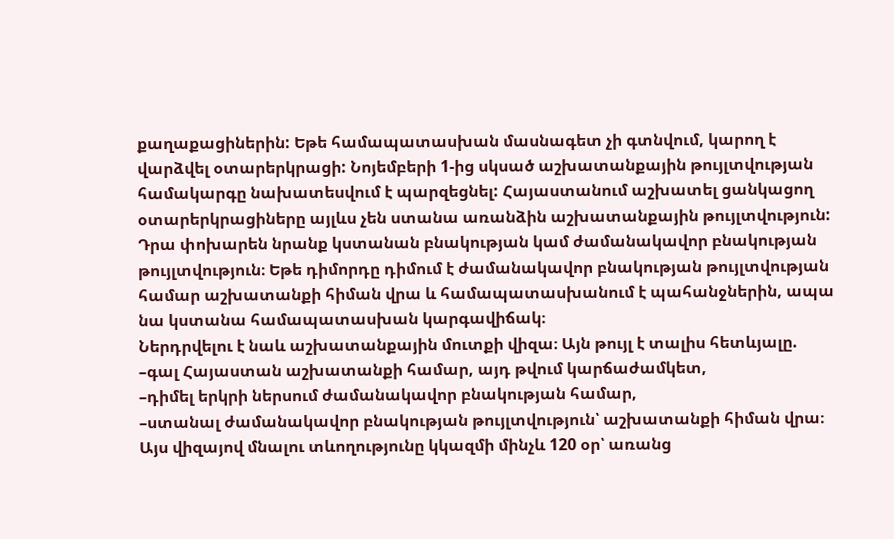քաղաքացիներին: Եթե համապատասխան մասնագետ չի գտնվում, կարող է վարձվել օտարերկրացի: Նոյեմբերի 1-ից սկսած աշխատանքային թույլտվության համակարգը նախատեսվում է պարզեցնել: Հայաստանում աշխատել ցանկացող օտարերկրացիները այլևս չեն ստանա առանձին աշխատանքային թույլտվություն: Դրա փոխարեն նրանք կստանան բնակության կամ ժամանակավոր բնակության թույլտվություն։ Եթե դիմորդը դիմում է ժամանակավոր բնակության թույլտվության համար աշխատանքի հիման վրա և համապատասխանում է պահանջներին, ապա նա կստանա համապատասխան կարգավիճակ։
Ներդրվելու է նաև աշխատանքային մուտքի վիզա։ Այն թույլ է տալիս հետևյալը.
–գալ Հայաստան աշխատանքի համար, այդ թվում կարճաժամկետ,
–դիմել երկրի ներսում ժամանակավոր բնակության համար,
–ստանալ ժամանակավոր բնակության թույլտվություն՝ աշխատանքի հիման վրա։
Այս վիզայով մնալու տևողությունը կկազմի մինչև 120 օր՝ առանց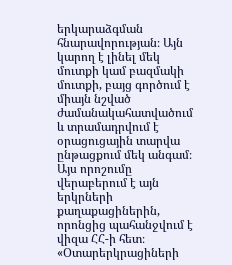երկարաձգման հնարավորության։ Այն կարող է լինել մեկ մուտքի կամ բազմակի մուտքի, բայց գործում է միայն նշված ժամանակահատվածում և տրամադրվում է օրացուցային տարվա ընթացքում մեկ անգամ։ Այս որոշումը վերաբերում է այն երկրների քաղաքացիներին, որոնցից պահանջվում է վիզա ՀՀ-ի հետ։
«Օտարերկրացիների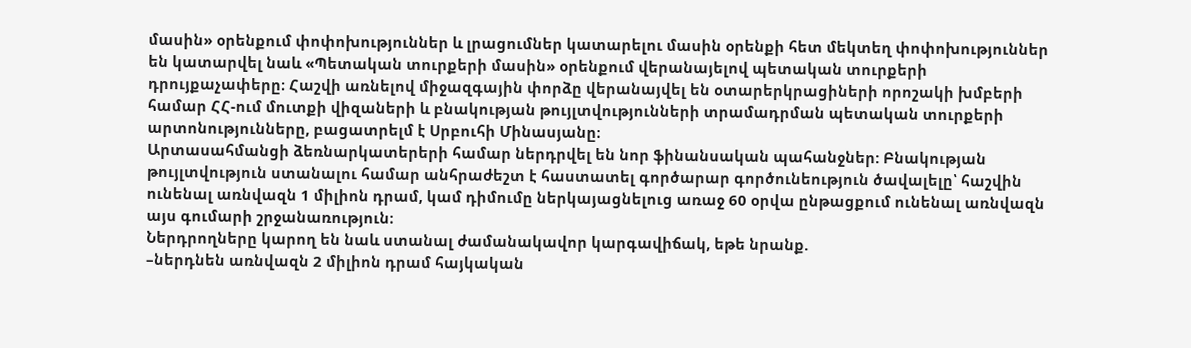մասին» օրենքում փոփոխություններ և լրացումներ կատարելու մասին օրենքի հետ մեկտեղ փոփոխություններ են կատարվել նաև «Պետական տուրքերի մասին» օրենքում վերանայելով պետական տուրքերի դրույքաչափերը։ Հաշվի առնելով միջազգային փորձը վերանայվել են օտարերկրացիների որոշակի խմբերի համար ՀՀ-ում մուտքի վիզաների և բնակության թույլտվությունների տրամադրման պետական տուրքերի արտոնությունները, բացատրելմ է Սրբուհի Մինասյանը։
Արտասահմանցի ձեռնարկատերերի համար ներդրվել են նոր ֆինանսական պահանջներ: Բնակության թույլտվություն ստանալու համար անհրաժեշտ է հաստատել գործարար գործունեություն ծավալելը՝ հաշվին ունենալ առնվազն 1 միլիոն դրամ, կամ դիմումը ներկայացնելուց առաջ 60 օրվա ընթացքում ունենալ առնվազն այս գումարի շրջանառություն։
Ներդրողները կարող են նաև ստանալ ժամանակավոր կարգավիճակ, եթե նրանք.
–ներդնեն առնվազն 2 միլիոն դրամ հայկական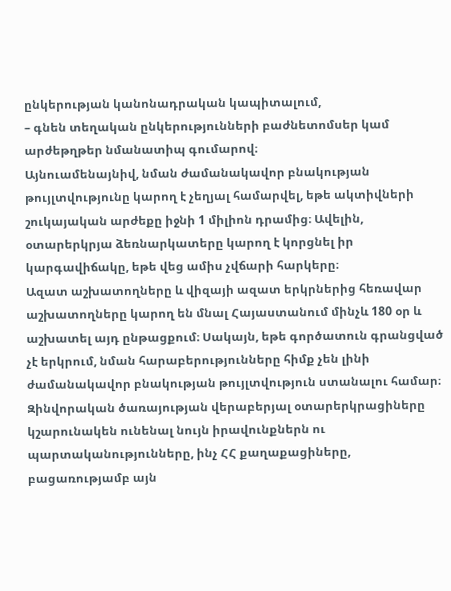ընկերության կանոնադրական կապիտալում,
– գնեն տեղական ընկերությունների բաժնետոմսեր կամ արժեթղթեր նմանատիպ գումարով։
Այնուամենայնիվ, նման ժամանակավոր բնակության թույլտվությունը կարող է չեղյալ համարվել, եթե ակտիվների շուկայական արժեքը իջնի 1 միլիոն դրամից։ Ավելին, օտարերկրյա ձեռնարկատերը կարող է կորցնել իր կարգավիճակը, եթե վեց ամիս չվճարի հարկերը։
Ազատ աշխատողները և վիզայի ազատ երկրներից հեռավար աշխատողները կարող են մնալ Հայաստանում մինչև 180 օր և աշխատել այդ ընթացքում։ Սակայն, եթե գործատուն գրանցված չէ երկրում, նման հարաբերությունները հիմք չեն լինի ժամանակավոր բնակության թույլտվություն ստանալու համար։
Զինվորական ծառայության վերաբերյալ օտարերկրացիները կշարունակեն ունենալ նույն իրավունքներն ու պարտականությունները, ինչ ՀՀ քաղաքացիները, բացառությամբ այն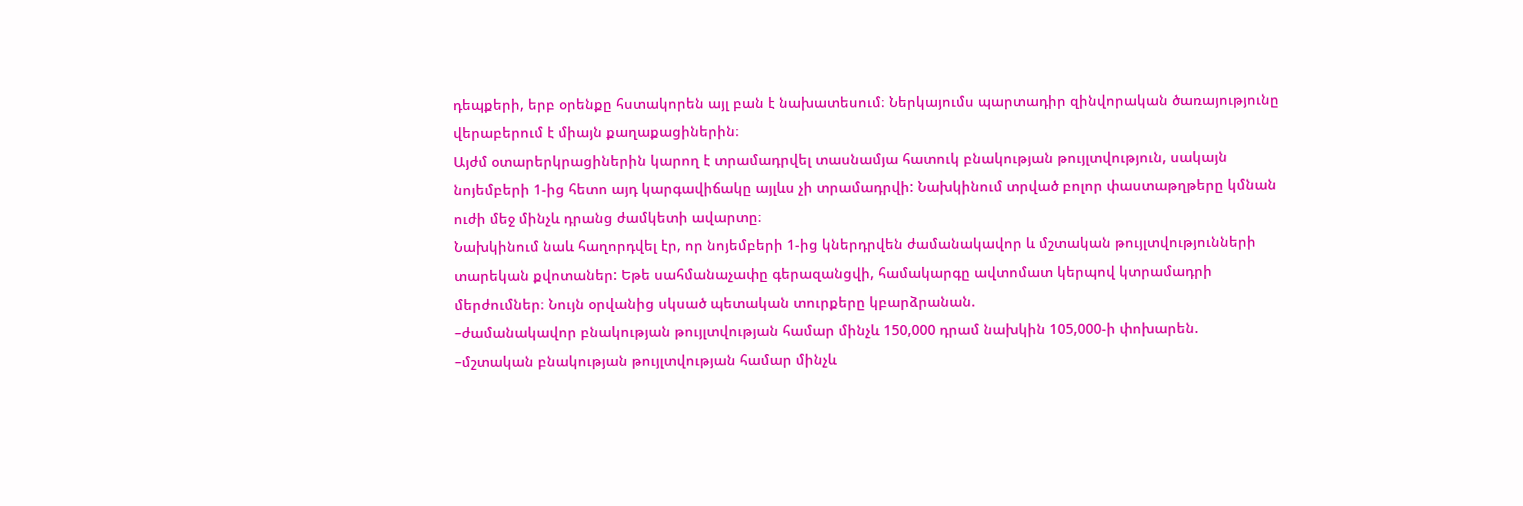դեպքերի, երբ օրենքը հստակորեն այլ բան է նախատեսում։ Ներկայումս պարտադիր զինվորական ծառայությունը վերաբերում է միայն քաղաքացիներին։
Այժմ օտարերկրացիներին կարող է տրամադրվել տասնամյա հատուկ բնակության թույլտվություն, սակայն նոյեմբերի 1-ից հետո այդ կարգավիճակը այլևս չի տրամադրվի: Նախկինում տրված բոլոր փաստաթղթերը կմնան ուժի մեջ մինչև դրանց ժամկետի ավարտը։
Նախկինում նաև հաղորդվել էր, որ նոյեմբերի 1-ից կներդրվեն ժամանակավոր և մշտական թույլտվությունների տարեկան քվոտաներ: Եթե սահմանաչափը գերազանցվի, համակարգը ավտոմատ կերպով կտրամադրի մերժումներ։ Նույն օրվանից սկսած պետական տուրքերը կբարձրանան.
–ժամանակավոր բնակության թույլտվության համար մինչև 150,000 դրամ նախկին 105,000-ի փոխարեն.
–մշտական բնակության թույլտվության համար մինչև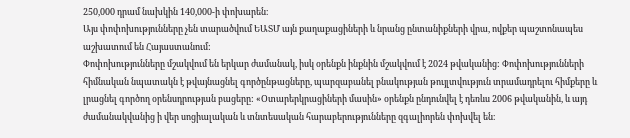250,000 դրամ նախկին 140,000-ի փոխարեն։
Այս փոփոխությունները չեն տարածվում ԵԱՏՄ այն քաղաքացիների և նրանց ընտանիքների վրա, ովքեր պաշտոնապես աշխատում են Հայաստանում:
Փոփոխությունները մշակվում են երկար ժամանակ, իսկ օրենքն ինքնին մշակվում է 2024 թվականից: Փոփոխությունների հիմնական նպատակն է թվայնացնել գործընթացները, պարզաբանել բնակության թույլտվություն տրամադրելու հիմքերը և լրացնել գործող օրենսդրության բացերը: «Օտարերկրացիների մասին» օրենքն ընդունվել է դեռևս 2006 թվականին, և այդ ժամանակվանից ի վեր սոցիալական և տնտեսական հարաբերությունները զգալիորեն փոխվել են։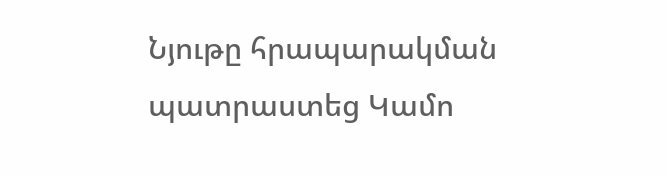Նյութը հրապարակման պատրաստեց Կամո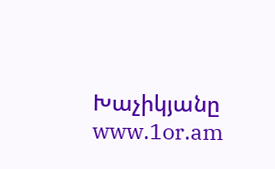Խաչիկյանը
www.1or.am